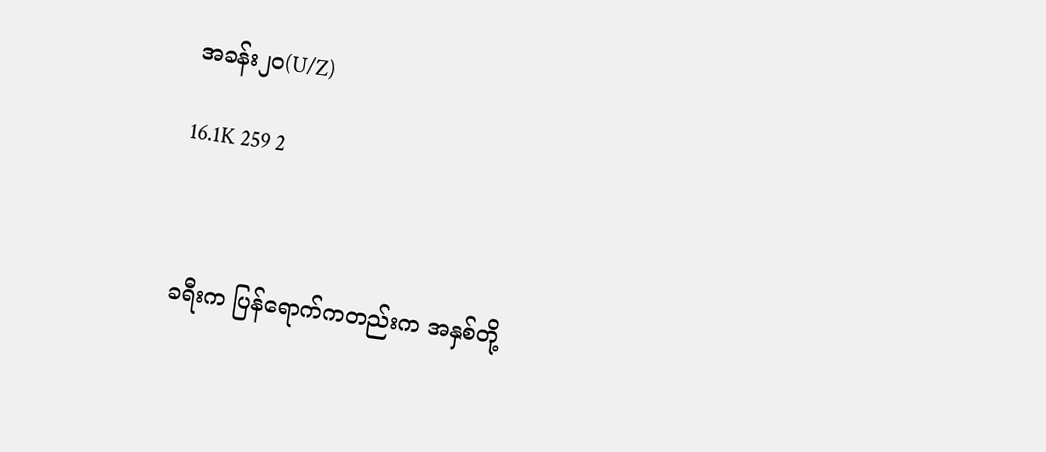အခန်း၂၀(U/Z)

16.1K 259 2



ခရီးက ပြန်ရောက်ကတည်းက အနှစ်တို့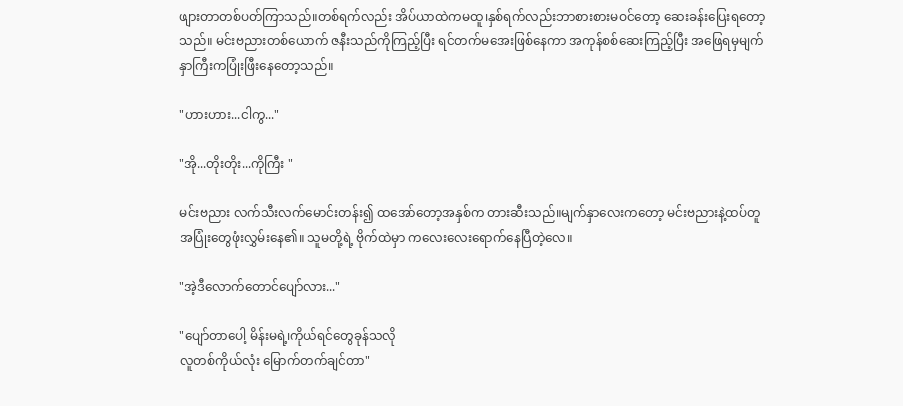ဖျားတာတစ်ပတ်ကြာသည်။တစ်ရက်လည်း အိပ်ယာထဲကမထူ၊နှစ်ရက်လည်းဘာစားစားမဝင်တော့ ဆေးခန်းပြေးရတော့သည်။ မင်းဗညားတစ်ယောက် ဇနီးသည်ကိုကြည့်ပြီး ရင်တက်မအေးဖြစ်နေကာ အကုန်စစ်ဆေးကြည့်ပြီး အဖြေရမှမျက်နှာကြီးကပြုံးဖြီးနေတော့သည်။

"ဟားဟား...ငါကွ..."

"အို...တိုးတိုး...ကိုကြီး "

မင်းဗညား လက်သီးလက်မောင်းတန်း၍ ထအော်တော့အနှစ်က တားဆီးသည်။မျက်နှာလေးကတော့ မင်းဗညားနဲ့ထပ်တူအပြုံးတွေဖုံးလွှမ်းနေ၏။ သူမတို့ရဲ့ ဗိုက်ထဲမှာ ကလေးလေးရောက်နေပြီတဲ့လေ။

"အဲ့ဒီလောက်တောင်ပျော်လား..."

"ပျော်တာပေါ့ မိန်းမရဲ့၊ကိုယ်ရင်တွေခုန်သလို
လူတစ်ကိုယ်လုံး မြောက်တက်ချင်တာ"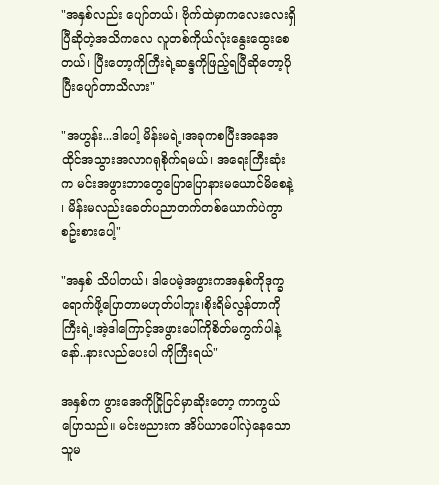"အနှစ်လည်း ပျော်တယ်၊ ဗိုက်ထဲမှာကလေးလေးရှိပြီဆိုတဲ့အသိကလေ လူတစ်ကိုယ်လုံးနွေးထွေးစေတယ်၊ ပြီးတော့ကိုကြီးရဲ့ဆန္ဒကိုဖြည့်ရပြီဆိုတော့ပိုပြီးပျော်တာသိလား"

"အဟွန်း...ဒါပေါ့ မိန်းမရဲ့၊အခုကစပြီးအနေအထိုင်အသွားအလာဂရုစိုက်ရမယ်၊ အရေးကြီးဆုံးက မင်းအဖွားဘာတွေပြောပြောနားမယောင်မိစေနဲ့ ၊ မိန်းမလည်းခေတ်ပညာတက်တစ်ယောက်ပဲကွာ စဥ်းစားပေါ့"

"အနှစ် သိပါတယ်၊ ဒါပေမဲ့အဖွားကအနှစ်ကိုဒုက္ခရောက်ဖို့ပြောတာမဟုတ်ပါဘူး၊စိုးရိမ်လွန်တာကိုကြီးရဲ့၊အဲ့ဒါကြောင့်အဖွားပေါ်ကိုစိတ်မကွက်ပါနဲ့နော်..နားလည်ပေးပါ ကိုကြီးရယ်"

အနှစ်က ဖွားအေကိုငြိုငြင်မှာဆိုးတော့ ကာကွယ်ပြောသည်။ မင်းဗညားက အိပ်ယာပေါ်လှဲနေသောသူမ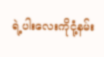ရဲ့ပါးလေးကိုငုံ့နမ်း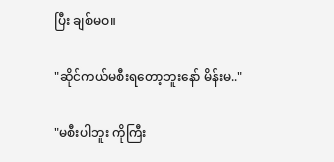ပြီး ချစ်မဝ။

"ဆိုင်ကယ်မစီးရတော့ဘူးနော် မိန်းမ.."

"မစီးပါဘူး ကိုကြီး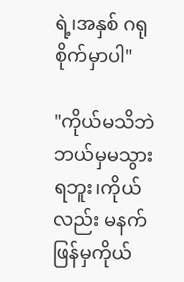ရဲ့၊အနှစ် ဂရုစိုက်မှာပါ"

"ကိုယ်မသိဘဲ ဘယ်မှမသွားရဘူး၊ကိုယ်လည်း မနက်ဖြန်မှကိုယ်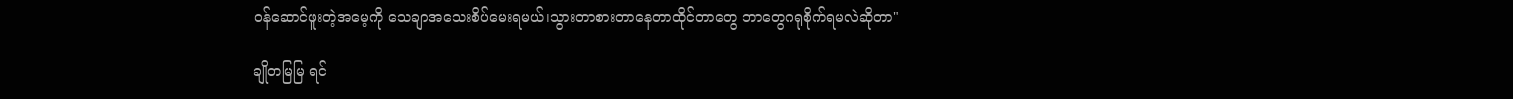ဝန်ဆောင်ဖူးတဲ့အမေ့ကို သေချာအသေးစိပ်မေးရမယ်၊သွားတာစားတာနေတာထိုင်တာတွေ ဘာတွေဂရုစိုက်ရမလဲဆိုတာ"

ချိုတမြမြ ရင်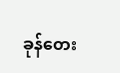ခုန်တေး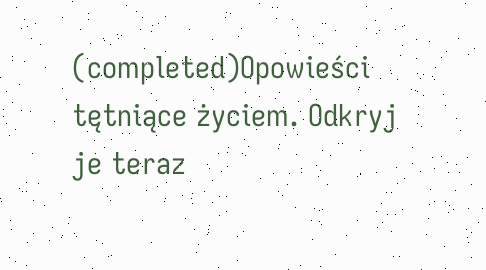(completed)Opowieści tętniące życiem. Odkryj je teraz